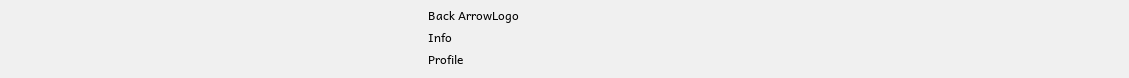Back ArrowLogo
Info
Profile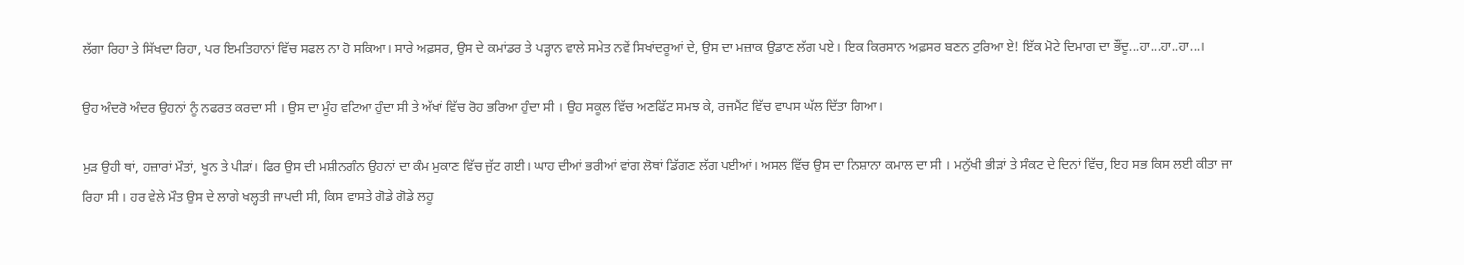ਲੱਗਾ ਰਿਹਾ ਤੇ ਸਿੱਖਦਾ ਰਿਹਾ, ਪਰ ਇਮਤਿਹਾਨਾਂ ਵਿੱਚ ਸਫਲ ਨਾ ਹੋ ਸਕਿਆ। ਸਾਰੇ ਅਫ਼ਸਰ, ਉਸ ਦੇ ਕਮਾਂਡਰ ਤੇ ਪੜ੍ਹਾਨ ਵਾਲੇ ਸਮੇਤ ਨਵੇਂ ਸਿਖਾਂਦਰੂਆਂ ਦੇ, ਉਸ ਦਾ ਮਜ਼ਾਕ ਉਡਾਣ ਲੱਗ ਪਏ। ਇਕ ਕਿਰਸਾਨ ਅਫ਼ਸਰ ਬਣਨ ਟੁਰਿਆ ਏ! ਇੱਕ ਮੋਟੇ ਦਿਮਾਗ ਦਾ ਭੌਂਦੂ...ਹਾ...ਹਾ..ਹਾ...।

ਉਹ ਅੰਦਰੋ ਅੰਦਰ ਉਹਨਾਂ ਨੂੰ ਨਫਰਤ ਕਰਦਾ ਸੀ । ਉਸ ਦਾ ਮੂੰਹ ਵਟਿਆ ਹੁੰਦਾ ਸੀ ਤੇ ਅੱਖਾਂ ਵਿੱਚ ਰੋਹ ਭਰਿਆ ਹੁੰਦਾ ਸੀ । ਉਹ ਸਕੂਲ ਵਿੱਚ ਅਣਫਿੱਟ ਸਮਝ ਕੇ, ਰਜਮੈਂਟ ਵਿੱਚ ਵਾਪਸ ਘੱਲ ਦਿੱਤਾ ਗਿਆ।

ਮੁੜ ਉਹੀ ਥਾਂ, ਹਜ਼ਾਰਾਂ ਮੌਤਾਂ, ਖੂਨ ਤੇ ਪੀੜਾਂ। ਫਿਰ ਉਸ ਦੀ ਮਸ਼ੀਨਗੰਨ ਉਹਨਾਂ ਦਾ ਕੰਮ ਮੁਕਾਣ ਵਿੱਚ ਜੁੱਟ ਗਈ। ਘਾਹ ਦੀਆਂ ਭਰੀਆਂ ਵਾਂਗ ਲੋਥਾਂ ਡਿੱਗਣ ਲੱਗ ਪਈਆਂ। ਅਸਲ ਵਿੱਚ ਉਸ ਦਾ ਨਿਸ਼ਾਨਾ ਕਮਾਲ ਦਾ ਸੀ । ਮਨੁੱਖੀ ਭੀੜਾਂ ਤੇ ਸੰਕਟ ਦੇ ਦਿਨਾਂ ਵਿੱਚ, ਇਹ ਸਭ ਕਿਸ ਲਈ ਕੀਤਾ ਜਾ ਰਿਹਾ ਸੀ । ਹਰ ਵੇਲੇ ਮੌਤ ਉਸ ਦੇ ਲਾਗੇ ਖਲ੍ਹਤੀ ਜਾਪਦੀ ਸੀ, ਕਿਸ ਵਾਸਤੇ ਗੋਡੇ ਗੋਡੇ ਲਹੂ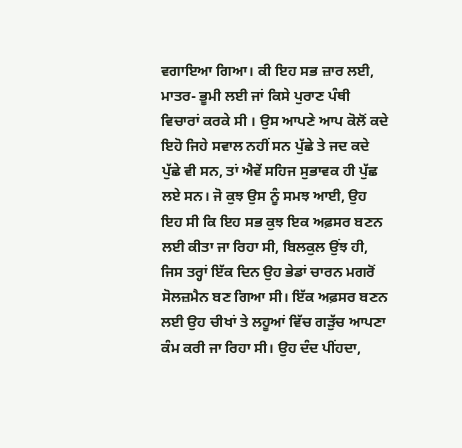ਵਗਾਇਆ ਗਿਆ। ਕੀ ਇਹ ਸਭ ਜ਼ਾਰ ਲਈ, ਮਾਤਰ- ਭੂਮੀ ਲਈ ਜਾਂ ਕਿਸੇ ਪੁਰਾਣ ਪੰਥੀ ਵਿਚਾਰਾਂ ਕਰਕੇ ਸੀ । ਉਸ ਆਪਣੇ ਆਪ ਕੋਲੋਂ ਕਦੇ ਇਹੋ ਜਿਹੇ ਸਵਾਲ ਨਹੀਂ ਸਨ ਪੁੱਛੇ ਤੇ ਜਦ ਕਦੇ ਪੁੱਛੇ ਵੀ ਸਨ, ਤਾਂ ਐਵੇਂ ਸਹਿਜ ਸੁਭਾਵਕ ਹੀ ਪੁੱਛ ਲਏ ਸਨ। ਜੋ ਕੁਝ ਉਸ ਨੂੰ ਸਮਝ ਆਈ, ਉਹ ਇਹ ਸੀ ਕਿ ਇਹ ਸਭ ਕੁਝ ਇਕ ਅਫ਼ਸਰ ਬਣਨ ਲਈ ਕੀਤਾ ਜਾ ਰਿਹਾ ਸੀ, ਬਿਲਕੁਲ ਉਂਝ ਹੀ, ਜਿਸ ਤਰ੍ਹਾਂ ਇੱਕ ਦਿਨ ਉਹ ਭੇਡਾਂ ਚਾਰਨ ਮਗਰੋਂ ਸੋਲਜ਼ਮੈਨ ਬਣ ਗਿਆ ਸੀ। ਇੱਕ ਅਫ਼ਸਰ ਬਣਨ ਲਈ ਉਹ ਚੀਖਾਂ ਤੇ ਲਹੂਆਂ ਵਿੱਚ ਗੜੁੱਚ ਆਪਣਾ ਕੰਮ ਕਰੀ ਜਾ ਰਿਹਾ ਸੀ। ਉਹ ਦੰਦ ਪੀਂਹਦਾ,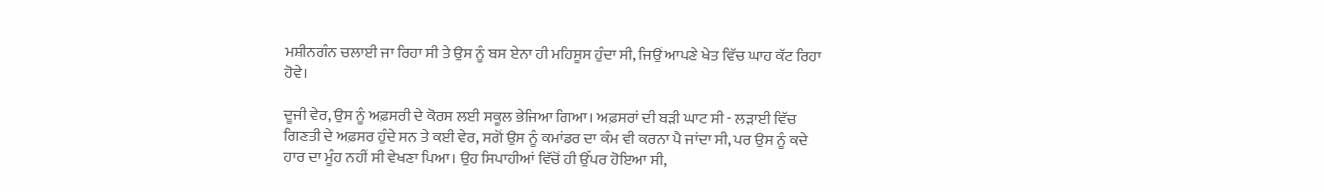ਮਸ਼ੀਨਗੰਨ ਚਲਾਈ ਜਾ ਰਿਹਾ ਸੀ ਤੇ ਉਸ ਨੂੰ ਬਸ ਏਨਾ ਹੀ ਮਹਿਸੂਸ ਹੁੰਦਾ ਸੀ, ਜਿਉਂ ਆਪਣੇ ਖੇਤ ਵਿੱਚ ਘਾਹ ਕੱਟ ਰਿਹਾ ਹੋਵੇ।

ਦੂਜੀ ਵੇਰ, ਉਸ ਨੂੰ ਅਫ਼ਸਰੀ ਦੇ ਕੋਰਸ ਲਈ ਸਕੂਲ ਭੇਜਿਆ ਗਿਆ। ਅਫ਼ਸਰਾਂ ਦੀ ਬੜੀ ਘਾਟ ਸੀ - ਲੜਾਈ ਵਿੱਚ ਗਿਣਤੀ ਦੇ ਅਫ਼ਸਰ ਹੁੰਦੇ ਸਨ ਤੇ ਕਈ ਵੇਰ, ਸਗੋਂ ਉਸ ਨੂੰ ਕਮਾਂਡਰ ਦਾ ਕੰਮ ਵੀ ਕਰਨਾ ਪੈ ਜਾਂਦਾ ਸੀ, ਪਰ ਉਸ ਨੂੰ ਕਦੇ ਹਾਰ ਦਾ ਮੂੰਹ ਨਹੀਂ ਸੀ ਵੇਖਣਾ ਪਿਆ। ਉਹ ਸਿਪਾਹੀਆਂ ਵਿੱਚੋਂ ਹੀ ਉੱਪਰ ਹੋਇਆ ਸੀ,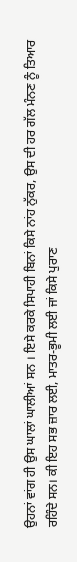ਉਹਨਾਂ ਵਾਂਗ ਹੀ ਉਸ ਘਾਲਾਂ ਘਾਲੀਆਂ ਸਨ । ਇਸੇ ਕਰਕੇ ਸਿਪਾਹੀ ਬਿਨਾਂ ਕਿਸੇ ਨਾਂਹ ਨੁੱਕਰ, ਉਸ ਦੀ ਹਰ ਗੱਲ ਮੰਨਣ ਨੂੰ ਤਿਆਰ ਰਹਿੰਦੇ ਸਨ। ਕੀ ਇਹ ਸਭ ਜ਼ਾਰ ਲਈ, ਮਾਤਰ-ਭੂਮੀ ਲਈ ਜਾਂ ਕਿਸੇ ਪੁਰਾਣ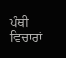ਪੰਥੀ ਵਿਚਾਰਾਂ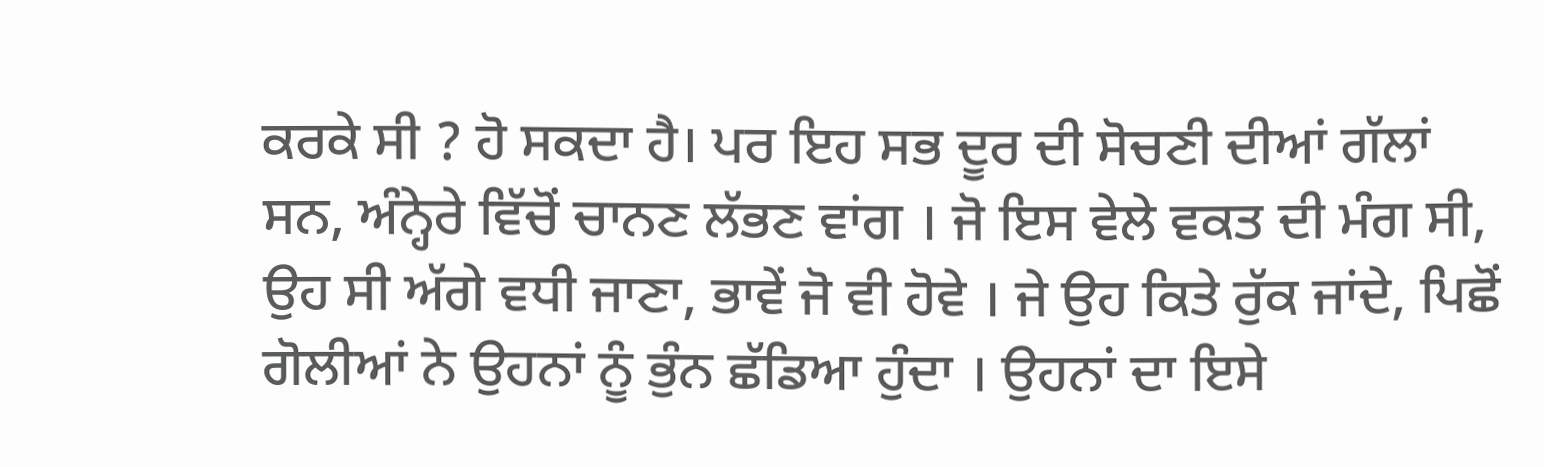ਕਰਕੇ ਸੀ ? ਹੋ ਸਕਦਾ ਹੈ। ਪਰ ਇਹ ਸਭ ਦੂਰ ਦੀ ਸੋਚਣੀ ਦੀਆਂ ਗੱਲਾਂ ਸਨ, ਅੰਨ੍ਹੇਰੇ ਵਿੱਚੋਂ ਚਾਨਣ ਲੱਭਣ ਵਾਂਗ । ਜੋ ਇਸ ਵੇਲੇ ਵਕਤ ਦੀ ਮੰਗ ਸੀ, ਉਹ ਸੀ ਅੱਗੇ ਵਧੀ ਜਾਣਾ, ਭਾਵੇਂ ਜੋ ਵੀ ਹੋਵੇ । ਜੇ ਉਹ ਕਿਤੇ ਰੁੱਕ ਜਾਂਦੇ, ਪਿਛੋਂ ਗੋਲੀਆਂ ਨੇ ਉਹਨਾਂ ਨੂੰ ਭੁੰਨ ਛੱਡਿਆ ਹੁੰਦਾ । ਉਹਨਾਂ ਦਾ ਇਸੇ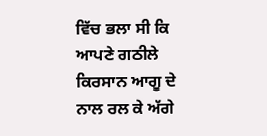ਵਿੱਚ ਭਲਾ ਸੀ ਕਿ ਆਪਣੇ ਗਠੀਲੇ ਕਿਰਸਾਨ ਆਗੂ ਦੇ ਨਾਲ ਰਲ ਕੇ ਅੱਗੇ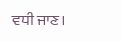ਵਧੀ ਜਾਣ।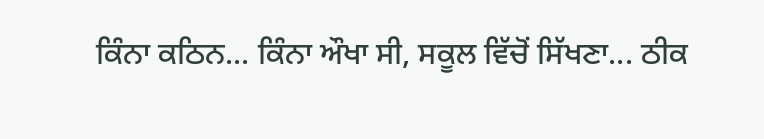ਕਿੰਨਾ ਕਠਿਨ... ਕਿੰਨਾ ਔਖਾ ਸੀ, ਸਕੂਲ ਵਿੱਚੋਂ ਸਿੱਖਣਾ... ਠੀਕ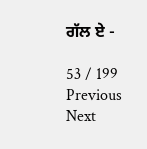ਗੱਲ ਏ -

53 / 199
Previous
Next